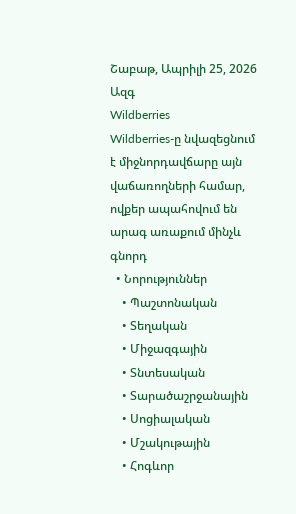Շաբաթ, Ապրիլի 25, 2026
Ազգ
Wildberries
Wildberries-ը նվազեցնում է միջնորդավճարը այն վաճառողների համար, ովքեր ապահովում են արագ առաքում մինչև գնորդ
  • Նորություններ
    • Պաշտոնական
    • Տեղական
    • Միջազգային
    • Տնտեսական
    • Տարածաշրջանային
    • Սոցիալական
    • Մշակութային
    • Հոգևոր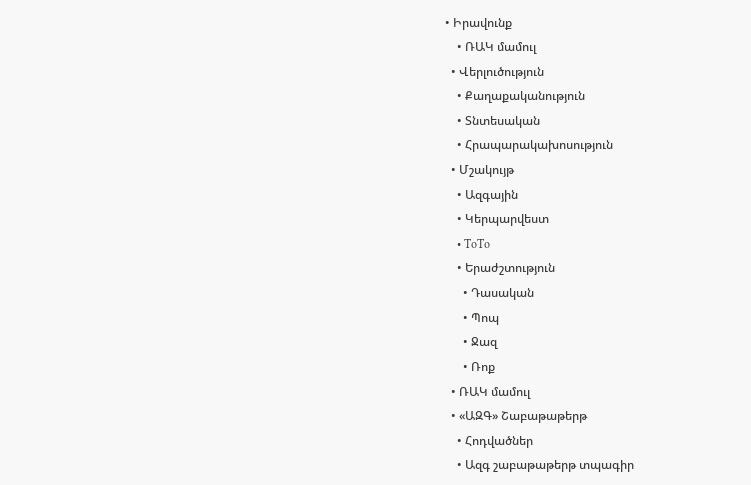• Իրավունք
    • ՌԱԿ մամուլ
  • Վերլուծություն
    • Քաղաքականություն
    • Տնտեսական
    • Հրապարակախոսություն
  • Մշակույթ
    • Ազգային
    • Կերպարվեստ
    • ToTo
    • Երաժշտություն
      • Դասական
      • Պոպ
      • Ջազ
      • Ռոք
  • ՌԱԿ մամուլ
  • «ԱԶԳ» Շաբաթաթերթ
    • Հոդվածներ
    • Ազգ շաբաթաթերթ տպագիր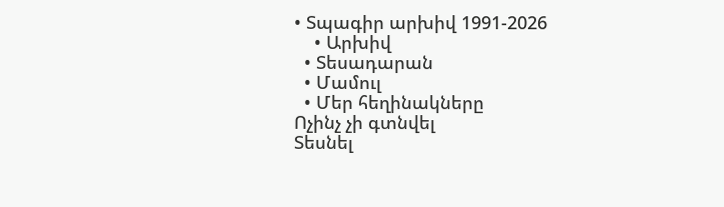• Տպագիր արխիվ 1991-2026
    • Արխիվ
  • Տեսադարան
  • Մամուլ
  • Մեր հեղինակները
Ոչինչ չի գտնվել
Տեսնել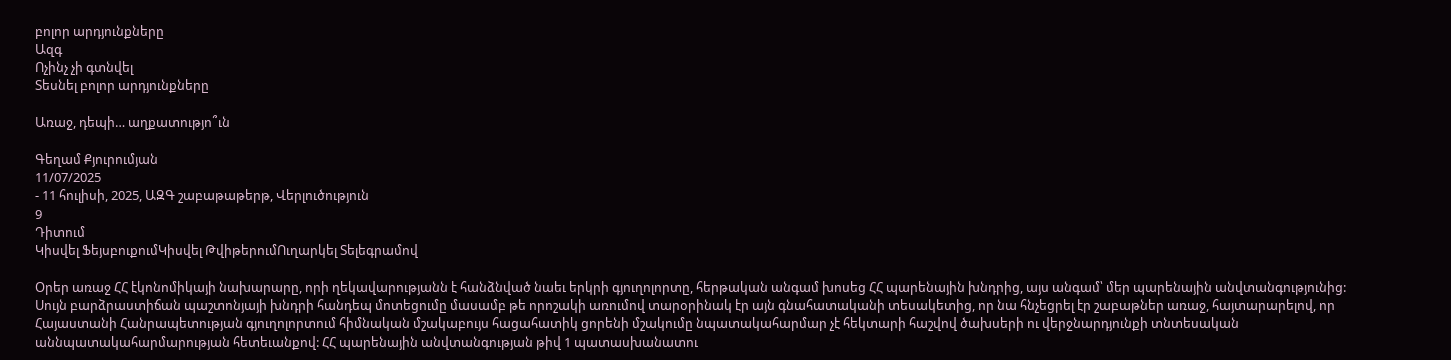բոլոր արդյունքները
Ազգ
Ոչինչ չի գտնվել
Տեսնել բոլոր արդյունքները

Առաջ, դեպի… աղքատությո՞ւն

Գեղամ Քյուրումյան
11/07/2025
- 11 հուլիսի, 2025, ԱԶԳ շաբաթաթերթ, Վերլուծություն
9
Դիտում
Կիսվել ՖեյսբուքումԿիսվել ԹվիթերումՈւղարկել Տելեգրամով

Օրեր առաջ ՀՀ էկոնոմիկայի նախարարը, որի ղեկավարությանն է հանձնված նաեւ երկրի գյուղոլորտը, հերթական անգամ խոսեց ՀՀ պարենային խնդրից, այս անգամ՝ մեր պարենային անվտանգությունից: Սույն բարձրաստիճան պաշտոնյայի խնդրի հանդեպ մոտեցումը մասամբ թե որոշակի առումով տարօրինակ էր այն գնահատականի տեսակետից, որ նա հնչեցրել էր շաբաթներ առաջ, հայտարարելով, որ Հայաստանի Հանրապետության գյուղոլորտում հիմնական մշակաբույս հացահատիկ ցորենի մշակումը նպատակահարմար չէ հեկտարի հաշվով ծախսերի ու վերջնարդյունքի տնտեսական աննպատակահարմարության հետեւանքով: ՀՀ պարենային անվտանգության թիվ 1 պատասխանատու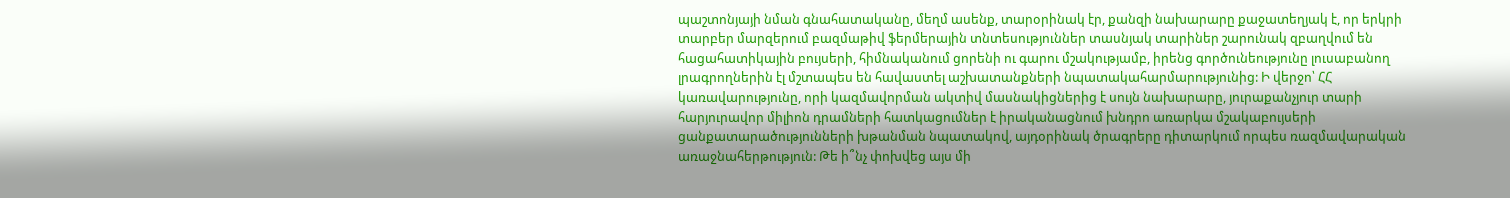պաշտոնյայի նման գնահատականը, մեղմ ասենք, տարօրինակ էր, քանզի նախարարը քաջատեղյակ է, որ երկրի տարբեր մարզերում բազմաթիվ ֆերմերային տնտեսություններ տասնյակ տարիներ շարունակ զբաղվում են հացահատիկային բույսերի, հիմնականում ցորենի ու գարու մշակությամբ, իրենց գործունեությունը լուսաբանող լրագրողներին էլ մշտապես են հավաստել աշխատանքների նպատակահարմարությունից: Ի վերջո՝ ՀՀ կառավարությունը, որի կազմավորման ակտիվ մասնակիցներից է սույն նախարարը, յուրաքանչյուր տարի հարյուրավոր միլիոն դրամների հատկացումներ է իրականացնում խնդրո առարկա մշակաբույսերի ցանքատարածությունների խթանման նպատակով, այդօրինակ ծրագրերը դիտարկում որպես ռազմավարական առաջնահերթություն: Թե ի՞նչ փոխվեց այս մի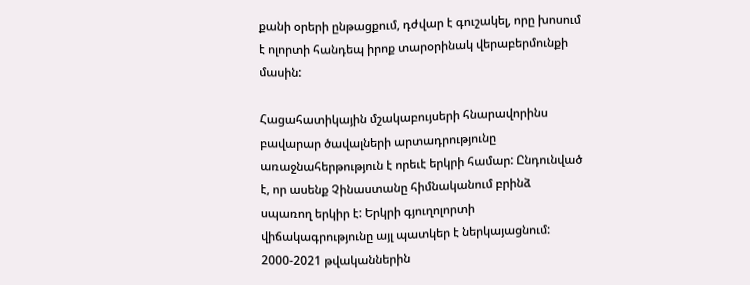քանի օրերի ընթացքում, դժվար է գուշակել, որը խոսում է ոլորտի հանդեպ իրոք տարօրինակ վերաբերմունքի մասին:

Հացահատիկային մշակաբույսերի հնարավորինս բավարար ծավալների արտադրությունը առաջնահերթություն է որեւէ երկրի համար: Ընդունված է, որ ասենք Չինաստանը հիմնականում բրինձ սպառող երկիր է: Երկրի գյուղոլորտի վիճակագրությունը այլ պատկեր է ներկայացնում: 2000-2021 թվականներին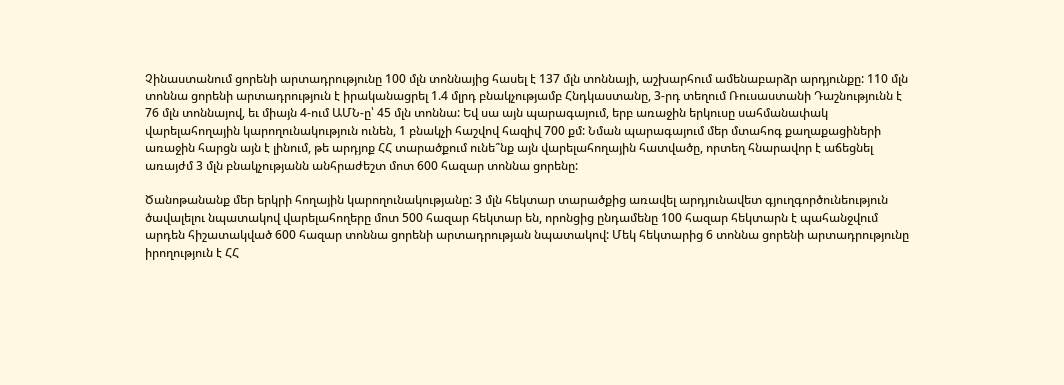Չինաստանում ցորենի արտադրությունը 100 մլն տոննայից հասել է 137 մլն տոննայի, աշխարհում ամենաբարձր արդյունքը: 110 մլն տոննա ցորենի արտադրություն է իրականացրել 1.4 մլրդ բնակչությամբ Հնդկաստանը, 3-րդ տեղում Ռուսաստանի Դաշնությունն է 76 մլն տոննայով, եւ միայն 4-ում ԱՄՆ-ը՝ 45 մլն տոննա: Եվ սա այն պարագայում, երբ առաջին երկուսը սահմանափակ վարելահողային կարողունակություն ունեն, 1 բնակչի հաշվով հազիվ 700 քմ: Նման պարագայում մեր մտահոգ քաղաքացիների առաջին հարցն այն է լինում, թե արդյոք ՀՀ տարածքում ունե՞նք այն վարելահողային հատվածը, որտեղ հնարավոր է աճեցնել առայժմ 3 մլն բնակչությանն անհրաժեշտ մոտ 600 հազար տոննա ցորենը:

Ծանոթանանք մեր երկրի հողային կարողունակությանը: 3 մլն հեկտար տարածքից առավել արդյունավետ գյուղգործունեություն ծավալելու նպատակով վարելահողերը մոտ 500 հազար հեկտար են, որոնցից ընդամենը 100 հազար հեկտարն է պահանջվում արդեն հիշատակված 600 հազար տոննա ցորենի արտադրության նպատակով: Մեկ հեկտարից 6 տոննա ցորենի արտադրությունը իրողություն է ՀՀ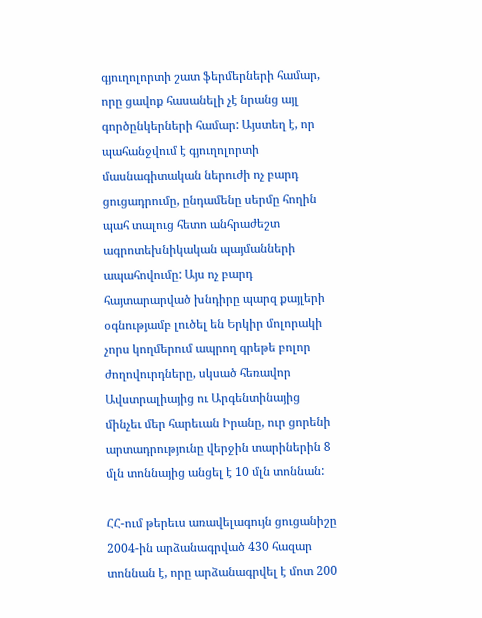գյուղոլորտի շատ ֆերմերների համար, որը ցավոք հասանելի չէ նրանց այլ գործընկերների համար: Այստեղ է, որ պահանջվում է գյուղոլորտի մասնագիտական ներուժի ոչ բարդ ցուցադրումը, ընդամենը սերմը հողին պահ տալուց հետո անհրաժեշտ ագրոտեխնիկական պայմանների ապահովումը: Այս ոչ բարդ հայտարարված խնդիրը պարզ քայլերի օգնությամբ լուծել են Երկիր մոլորակի չորս կողմերում ապրող գրեթե բոլոր ժողովուրդները, սկսած հեռավոր Ավստրալիայից ու Արգենտինայից մինչեւ մեր հարեւան Իրանը, ուր ցորենի արտադրությունը վերջին տարիներին 8 մլն տոննայից անցել է 10 մլն տոննան:

ՀՀ-ում թերեւս առավելագույն ցուցանիշը 2004-ին արձանագրված 430 հազար տոննան է, որը արձանագրվել է մոտ 200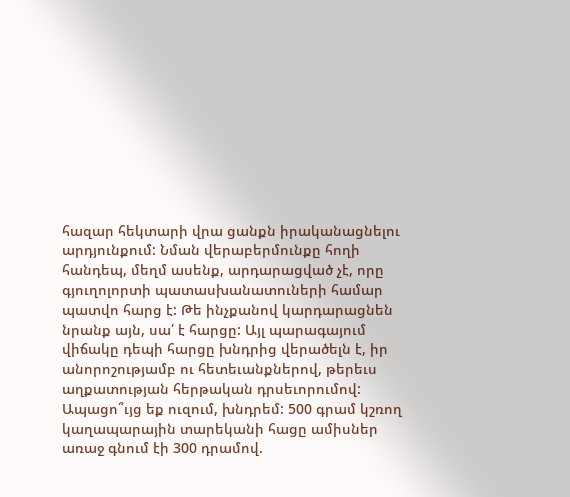հազար հեկտարի վրա ցանքն իրականացնելու արդյունքում: Նման վերաբերմունքը հողի հանդեպ, մեղմ ասենք, արդարացված չէ, որը գյուղոլորտի պատասխանատուների համար պատվո հարց է: Թե ինչքանով կարդարացնեն նրանք այն, սա՛ է հարցը: Այլ պարագայում վիճակը դեպի հարցը խնդրից վերածելն է, իր անորոշությամբ ու հետեւանքներով, թերեւս աղքատության հերթական դրսեւորումով: Ապացո՞ւյց եք ուզում, խնդրեմ: 500 գրամ կշռող կաղապարային տարեկանի հացը ամիսներ առաջ գնում էի 300 դրամով.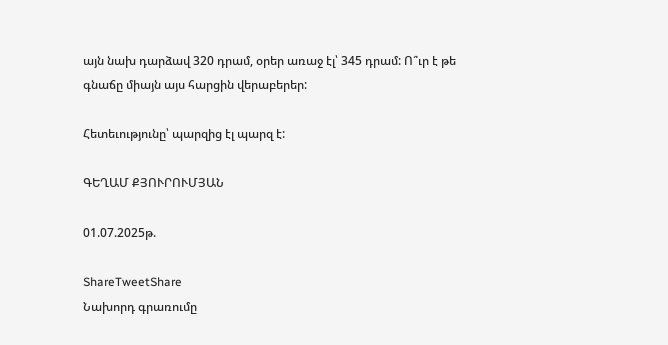այն նախ դարձավ 320 դրամ, օրեր առաջ էլ՝ 345 դրամ: Ո՞ւր է թե գնաճը միայն այս հարցին վերաբերեր:

Հետեւությունը՝ պարզից էլ պարզ է:

ԳԵՂԱՄ ՔՅՈՒՐՈՒՄՅԱՆ

01.07.2025թ.

ShareTweetShare
Նախորդ գրառումը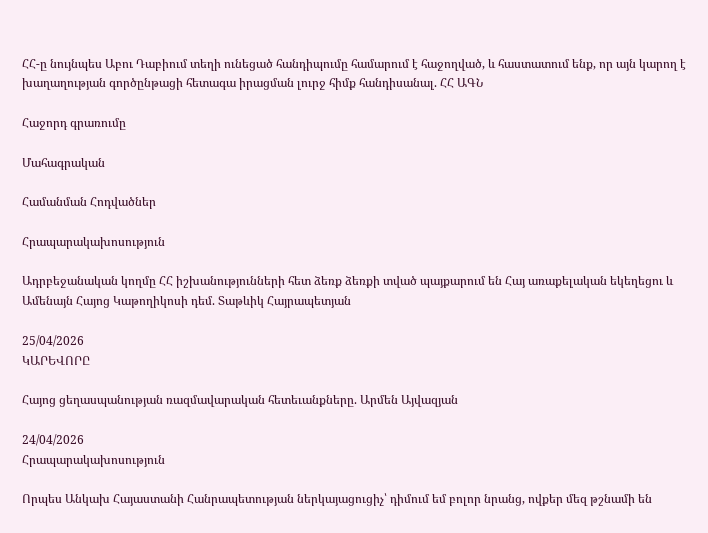ՀՀ-ը նույնպես Աբու Դաբիում տեղի ունեցած հանդիպումը համարում է հաջողված, և հաստատում ենք, որ այն կարող է խաղաղության գործընթացի հետագա իրացման լուրջ հիմք հանդիսանալ. ՀՀ ԱԳՆ

Հաջորդ գրառումը

Մահագրական

Համանման Հոդվածներ

Հրապարակախոսություն

Ադրբեջանական կողմը ՀՀ իշխանությունների հետ ձեռք ձեռքի տված պայքարում են Հայ առաքելական եկեղեցու և Ամենայն Հայոց Կաթողիկոսի դեմ. Տաթևիկ Հայրապետյան

25/04/2026
ԿԱՐԵՎՈՐԸ

Հայոց ցեղասպանության ռազմավարական հետեւանքները. Արմեն Այվազյան

24/04/2026
Հրապարակախոսություն

Որպես Անկախ Հայաստանի Հանրապետության ներկայացուցիչ՝ դիմում եմ բոլոր նրանց, ովքեր մեզ թշնամի են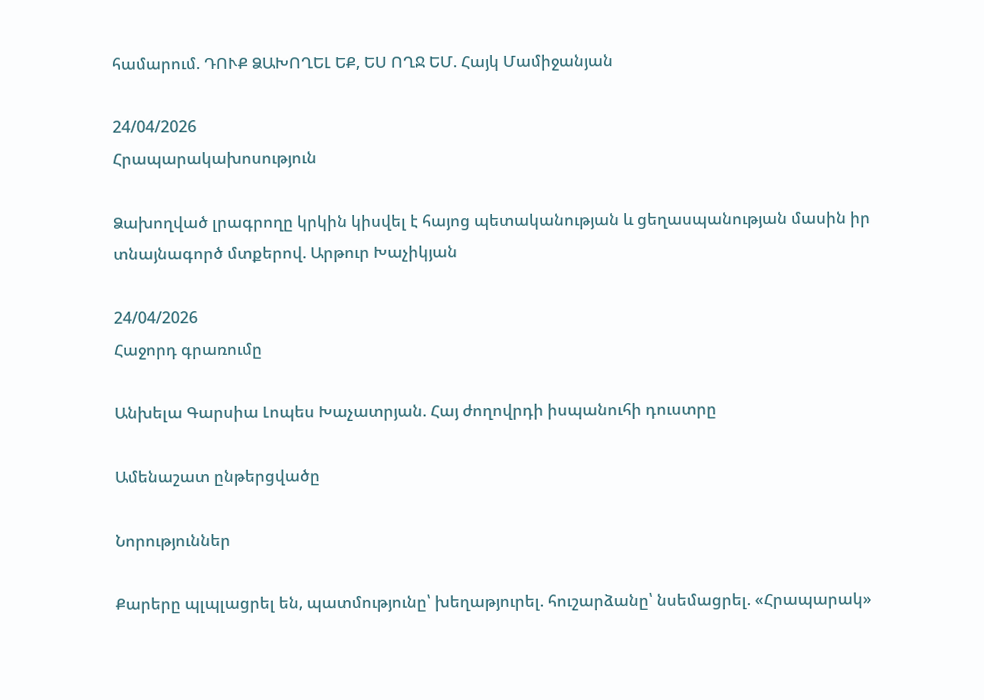համարում. ԴՈՒՔ ՁԱԽՈՂԵԼ ԵՔ, ԵՍ ՈՂՋ ԵՄ. Հայկ Մամիջանյան

24/04/2026
Հրապարակախոսություն

Ձախողված լրագրողը կրկին կիսվել է հայոց պետականության և ցեղասպանության մասին իր տնայնագործ մտքերով. Արթուր Խաչիկյան

24/04/2026
Հաջորդ գրառումը

Անխելա Գարսիա Լոպես Խաչատրյան. Հայ ժողովրդի իսպանուհի դուստրը

Ամենաշատ ընթերցվածը

Նորություններ

Քարերը պլպլացրել են, պատմությունը՝ խեղաթյուրել. հուշարձանը՝ նսեմացրել. «Հրապարակ»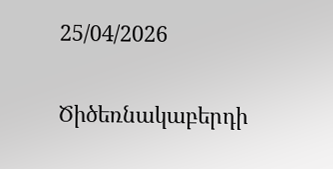25/04/2026

Ծիծեռնակաբերդի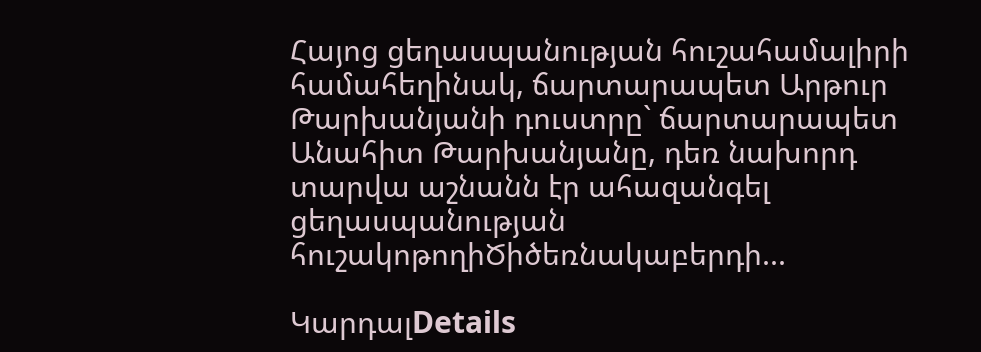Հայոց ցեղասպանության հուշահամալիրի համահեղինակ, ճարտարապետ Արթուր Թարխանյանի դուստրը` ճարտարապետ Անահիտ Թարխանյանը, դեռ նախորդ տարվա աշնանն էր ահազանգել ցեղասպանության հուշակոթողիԾիծեռնակաբերդի...

ԿարդալDetails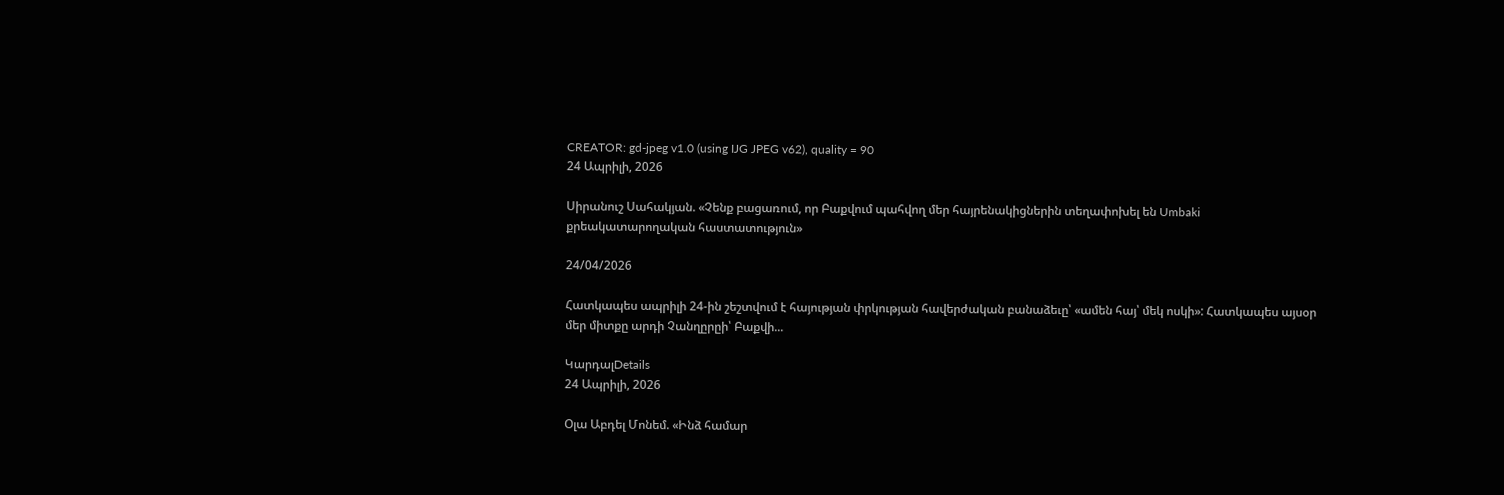CREATOR: gd-jpeg v1.0 (using IJG JPEG v62), quality = 90
24 Ապրիլի, 2026

Սիրանուշ Սահակյան. «Չենք բացառում, որ Բաքվում պահվող մեր հայրենակիցներին տեղափոխել են Umbaki քրեակատարողական հաստատություն»

24/04/2026

Հատկապես ապրիլի 24-ին շեշտվում է հայության փրկության հավերժական բանաձեւը՝ «ամեն հայ՝ մեկ ոսկի»: Հատկապես այսօր մեր միտքը արդի Չանղըրըի՝ Բաքվի...

ԿարդալDetails
24 Ապրիլի, 2026

Օլա Աբդել Մոնեմ. «Ինձ համար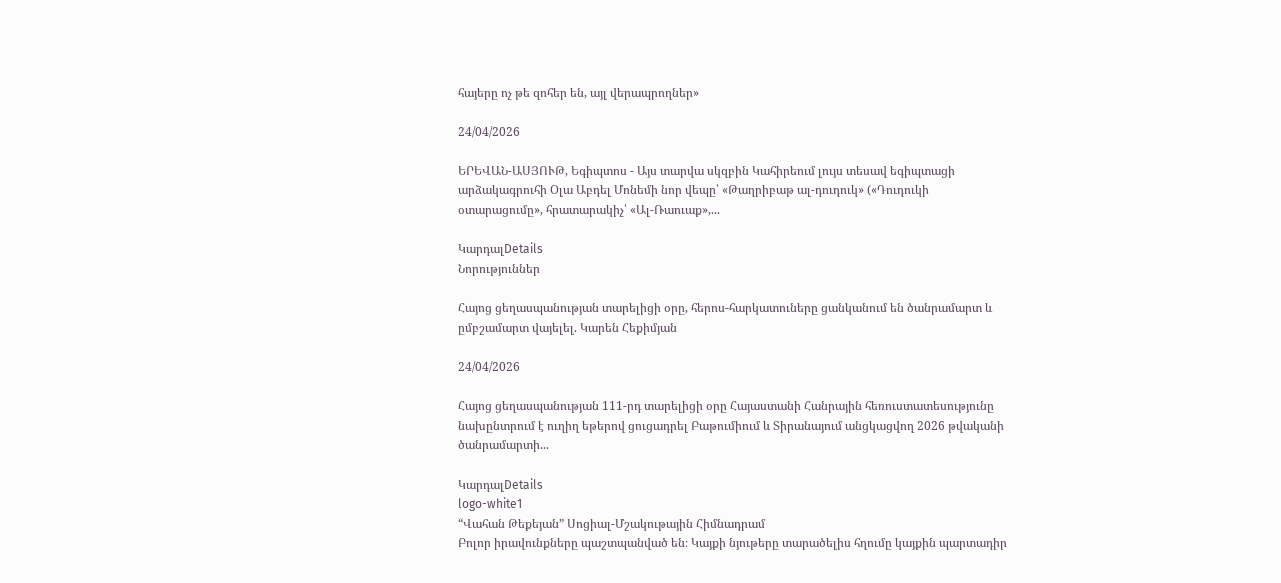հայերը ոչ թե զոհեր են, այլ վերապրողներ»

24/04/2026

ԵՐԵՎԱՆ-ԱՍՅՈՒԹ, Եգիպտոս - Այս տարվա սկզբին Կահիրեում լույս տեսավ եգիպտացի արձակագրուհի Օլա Աբդել Մոնեմի նոր վեպը՝ «Թաղրիբաթ ալ-դուդուկ» («Դուդուկի օտարացումը», հրատարակիչ՝ «Ալ-Ռաուաք»,...

ԿարդալDetails
Նորություններ

Հայոց ցեղասպանության տարելիցի օրը, հերոս-հարկատուները ցանկանում են ծանրամարտ և ըմբշամարտ վայելել. Կարեն Հեքիմյան

24/04/2026

Հայոց ցեղասպանության 111-րդ տարելիցի օրը Հայաստանի Հանրային հեռուստատեսությունը նախընտրում է ուղիղ եթերով ցուցադրել Բաթումիում և Տիրանայում անցկացվող 2026 թվականի ծանրամարտի...

ԿարդալDetails
logo-white1
“Վահան Թեքեյան” Սոցիալ-Մշակութային Հիմնադրամ
Բոլոր իրավունքները պաշտպանված են։ Կայքի նյութերը տարածելիս հղումը կայքին պարտադիր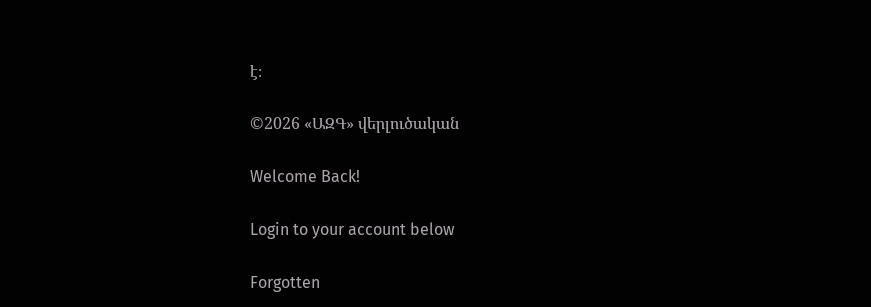է։

©2026 «ԱԶԳ» վերլուծական

Welcome Back!

Login to your account below

Forgotten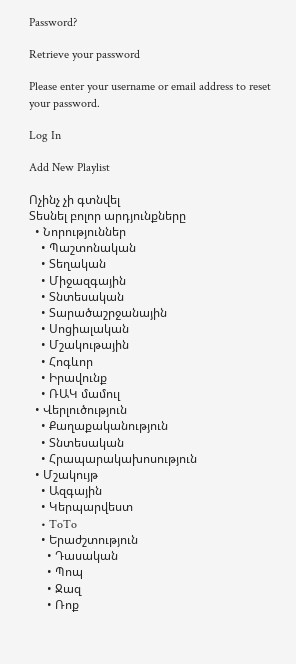Password?

Retrieve your password

Please enter your username or email address to reset your password.

Log In

Add New Playlist

Ոչինչ չի գտնվել
Տեսնել բոլոր արդյունքները
  • Նորություններ
    • Պաշտոնական
    • Տեղական
    • Միջազգային
    • Տնտեսական
    • Տարածաշրջանային
    • Սոցիալական
    • Մշակութային
    • Հոգևոր
    • Իրավունք
    • ՌԱԿ մամուլ
  • Վերլուծություն
    • Քաղաքականություն
    • Տնտեսական
    • Հրապարակախոսություն
  • Մշակույթ
    • Ազգային
    • Կերպարվեստ
    • ToTo
    • Երաժշտություն
      • Դասական
      • Պոպ
      • Ջազ
      • Ռոք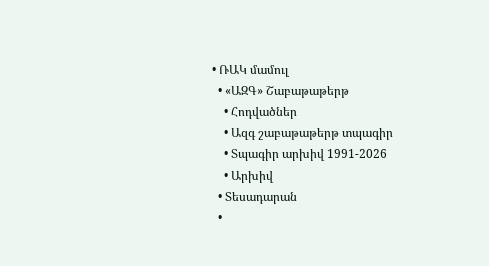• ՌԱԿ մամուլ
  • «ԱԶԳ» Շաբաթաթերթ
    • Հոդվածներ
    • Ազգ շաբաթաթերթ տպագիր
    • Տպագիր արխիվ 1991-2026
    • Արխիվ
  • Տեսադարան
  •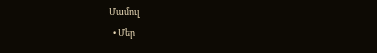Մամուլ
  • Մեր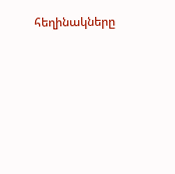հեղինակները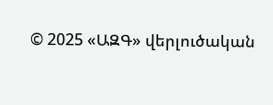© 2025 «ԱԶԳ» վերլուծական